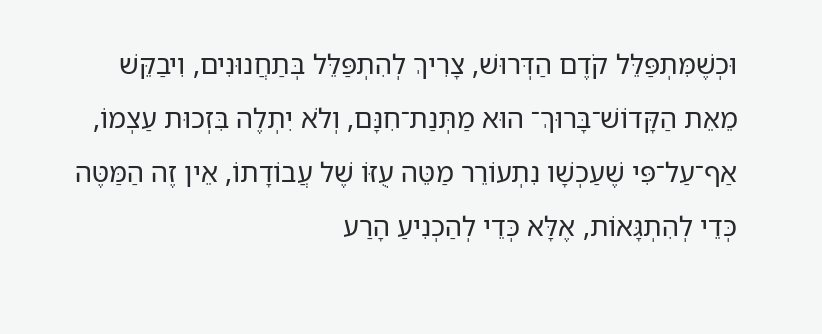וּכְשֶׁמִּתְפַּלֵּל קֹדֶם הַדְּרוּשׁ, צָרִיךְ לְהִתְפַּלֵּל בְּתַחֲנוּנִים, וִיבַקֵּשׁ מֵאֵת הַקָּדוֹשׁ־בָּרוּךְ־ הוּא מַתְּנַת־חִנָּם, וְלֹא יִתְלֶה בִּזְכוּת עַצְמוֹ, אַף־עַל־פִּי שֶׁעַכְשָׁו נִתְעוֹרֵר מַטֵּה עֻזּוֹ שֶׁל עֲבוֹדָתוֹ, אֵין זֶה הַמַּטֶּה כְּדֵי לְהִתְגָּאוֹת, אֶלָּא כְּדֵי לְהַכְנִיעַ הָרַע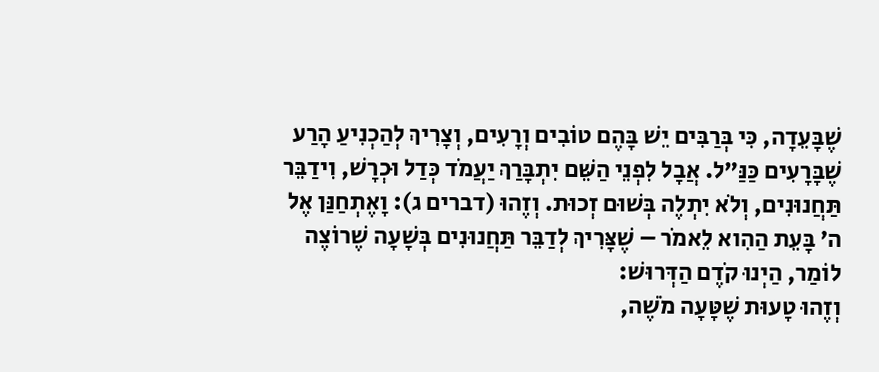שֶׁבָּעֵדָה, כִּי בְּרַבִּים יֵשׁ בָּהֶם טוֹבִים וְרָעִים, וְצָרִיךְ לְהַכְנִיעַ הָרַע שֶׁבָּרָעִים כַּנַּ”ל. אֲבָל לִפְנֵי הַשֵּׁם יִתְבָּרַךְ יַעֲמֹד כְּדַל וּכְרָשׁ, וִידַבֵּר תַּחֲנוּנִים, וְלֹא יִתְלֶה בְּשׁוּם זְכוּת. וְזֶהוּ (דברים ג): וָאֶתְחַנַּן אֶל ה’ בָּעֵת הַהִוא לֵאמֹר – שֶׁצָּרִיךְ לְדַבֵּר תַּחֲנוּנִים בְּשָׁעָה שֶׁרוֹצֶה לוֹמַר, הַיְנוּ קֹדֶם הַדְּרוּשׁ:
וְזֶהוּ טָעוּת שֶׁטָּעָה מֹשֶׁה,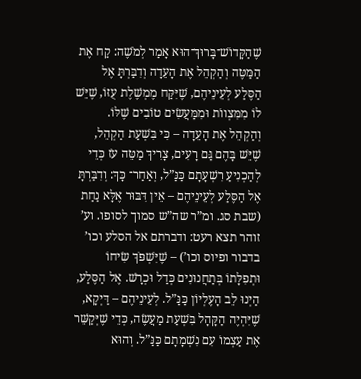שֶׁהַקָּדוֹשׁ־בָּרוּךְ־הוּא אָמַר לְמֹשֶׁה: קַח אֶת הַמַּטֶּה וְהַקְהֵל אֶת הָעֵדָה וְדִבַּרְתָּ אֶל הַסֶּלַע לְעֵינֵיהֶם, שֶׁיִּקַּח מֶמְשֶׁלֶת עֻזּוֹ, שֶׁיֵּשׁ לוֹ מִמִּצְווֹת וּמִמַּעֲשִׂים טוֹבִים שֶׁלּוֹ. וְהַקְהֵל אֶת הָעֵדָה – כִּי בִּשְׁעַת הַקְהֵל, שֶׁיֵּשׁ בָּהֶם גַּם רָעִים, צָרִיךְ מַטֵּה עֹז כְּדֵי לְהַכְנִיעַ רִשְׁעָתָם כַּנַּ”ל, וְאַחַר־ כָּךְ: וְדִבַּרְתָּ אֶל הַסֶּלַע לְעֵינֵיהֶם – אֵין דִּבּוּר אֶלָּא נַחַת (שבת סג. ומ”ר שה”ש סמוך לסופו. וע’ זוהר תצא רעט: ודברתם אל הסלע וכו’ בדבור ופיוס וכו’) – שֶׁיִּשְׁפֹּךְ שִׂיחוֹ וּתְפִלָּתוֹ בְּתַחֲנוּנִים כְּדַל וּכְרָשׁ. אֶל הַסֶּלַע, הַיְנוּ לֵב הָעֶלְיוֹן כַּנַּ”ל. לְעֵינֵיהֶם – דַּיְקָא, שֶׁיִּהְיֶה הַקָּהָל בִּשְׁעַת מַעֲשֶׂה, כְּדֵי שֶׁיְּקַשֵּׁר אֶת עַצְמוֹ עִם נִשְׁמָתָם כַּנַּ”ל. וְהוּא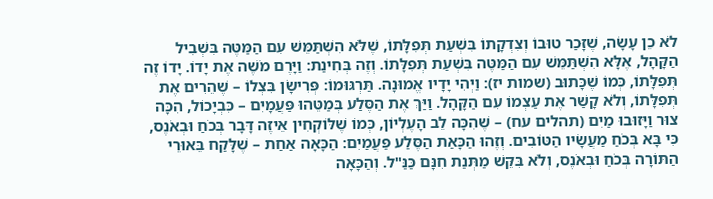לֹא כֵן עָשָׂה, שֶׁזָּכַר טוּבוֹ וְצִדְקָתוֹ בִּשְׁעַת תְּפִלָּתוֹ, שֶׁלֹּא הִשְׁתַּמֵּשׁ עִם הַמַּטֶּה בִּשְׁבִיל הַקָּהָל, אֶלָּא הִשְׁתַּמֵּשׁ עִם הַמַּטֶּה בִּשְׁעַת תְּפִלָּתוֹ. וְזֶה בְּחִינַת: וַיָּרֶם מֹשֶׁה אֶת יָדוֹ. יָדוֹ זֶה תְּפִלָּתוֹ, כְּמוֹ שֶׁכָּתוּב (שמות יז): וַיְהִי יָדָיו אֱמוּנָה. תַּרְגּוּמוֹ: פְּרִישָׂן בִּצְלוֹ – שֶׁהֵרִים אֶת תְּפִלָּתוֹ, וְלֹא קָשַׁר אֶת עַצְמוֹ עִם הַקָּהָל. וַיַּךְ אֶת הַסֶּלַע בְּמַטֵּהוּ פַּעֲמָיִם – כִּבְיָכוֹל, הִכָּה צוּר וַיָּזוּבוּ מַיִם (תהלים עח) – שֶׁהִכָּה לֵב הָעֶלְיוֹן, כְּמוֹ שֶׁלּוֹקְחִין אֵיזֶה דָּבָר בְּכֹחַ וּבְאֹנֶס, כִּי בָּא בְּכֹחַ מַעֲשָׂיו הַטּוֹבִים. וְזֶהוּ הַכָּאַת הַסֶּלַע פַּעֲמַיִם: הַכָּאָה אַחַת – שֶׁלָּקַח בֵּאוּרֵי הַתּוֹרָה בְּכֹחַ וּבְאֹנֶס, וְלֹא בִּקֵּשׁ מַתְּנַת חִנָּם כַּנַּ"ל. וְהַכָּאָה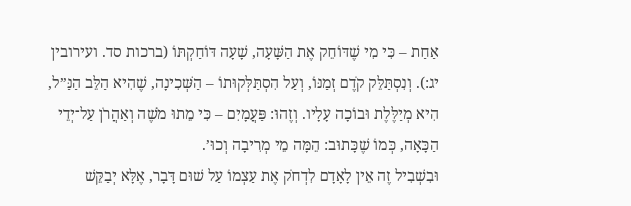אַחַת – כִּי מִי שֶׁדּוֹחֵק אֶת הַשָּׁעָה, שָׁעָה דּוֹחַקְתּוֹ (ברכות סד. ועירובין יג:). וְנִסְתַּלֵּק קֹדֶם זְמַנּוֹ, וְעַל הִסְתַּלְּקוּתוֹ – הַשְּׁכִינָה, שֶׁהִיא הַלֵּב הַנַּ”ל, הִיא מְיַלֶּלֶת וּבוֹכָה עָלָיו. וְזֶהוּ: פַּעֲמָיִם – כִּי מֵתוּ מֹשֶׁה וְאַהֲרֹן עַל־יְדֵי הַכָּאָה, כְּמוֹ שֶׁכָּתוּב: הֵמָּה מֵי מְרִיבָה וְכוּ’.
וּבִשְׁבִיל זֶה אֵין לָאָדָם לִדְחֹק אֶת עַצְמוֹ עַל שׁוּם דָּבָר, אֶלָּא יְבַקֵּשׁ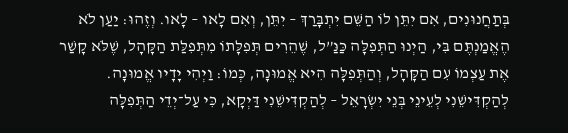בְּתַחֲנוּנִים, אִם יִתֵּן לוֹ הַשֵּׁם יִתְבָּרַךְ – יִתֵּן, וְאִם לָאו – לָאו. וְזֶהוּ: יַעַן לֹא הֶאֱמַנְתֶּם בִּי, הַיְנוּ הַתְּפִלָּה כַּנַּ”ל, שֶׁהֵרִים תְּפִלָּתוֹ מִתְּפִלַּת הַקָּהָל, שֶׁלֹּא קָשַׁר אֶת עַצְמוֹ עִם הַקָּהָל, וְהַתְּפִלָּה הִיא אֱמוּנָה, כְּמוֹ: וַיְהִי יָדָיו אֱמוּנָה. לְהַקְדִּישֵׁנִי לְעֵינֵי בְּנֵי יִשְׂרָאֵל – לְהַקְדִּישֵׁנִי דַּיְקָא, כִּי עַל־יְדֵי הַתְּפִלָּה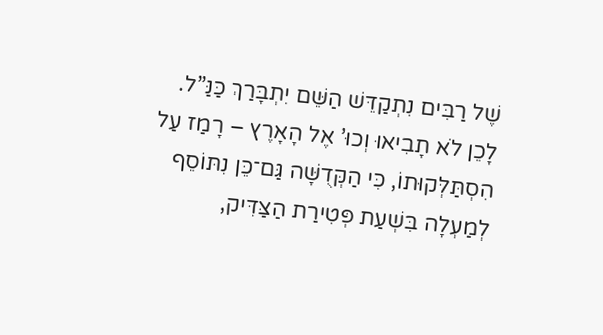שֶׁל רַבִּים נִתְקַדֵּשׁ הַשֵּׁם יִתְבָּרַךְ כַּנַּ”ל. לָכֵן לֹא תָבִיאוּ וְכוּ’ אֶל הָאָרֶץ – רָמַז עַל הִסְתַּלְּקוּתוֹ, כִּי הַקְּדֻשָּׁה גַּם־כֵּן נִתּוֹסֵף לְמַעְלָה בִּשְׁעַת פְּטִירַת הַצַּדִּיק,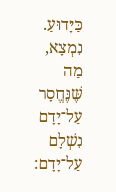כַּיָּדוּעַ. נִמְצָא, מַה שֶּׁנֶּחֱסָר עַל־יָדָם נִשְׁלָם עַל־יָדָם: